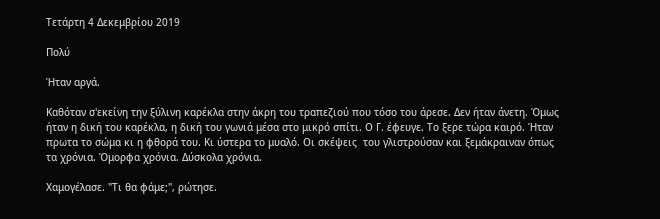Τετάρτη 4 Δεκεμβρίου 2019

Πολύ

Ήταν αργά.

Καθόταν σ'εκείνη την ξύλινη καρέκλα στην άκρη του τραπεζιού που τόσο του άρεσε. Δεν ήταν άνετη. Όμως ήταν η δική του καρέκλα, η δική του γωνιά μέσα στο μικρό σπίτι. Ο Γ. έφευγε. Το ξερε τώρα καιρό. Ήταν πρωτα το σώμα κι η φθορά του. Κι ύστερα το μυαλό. Οι σκέψεις  του γλιστρούσαν και ξεμάκραιναν όπως τα χρόνια. Όμορφα χρόνια. Δύσκολα χρόνια.

Χαμογέλασε. "Τι θα φάμε;", ρώτησε.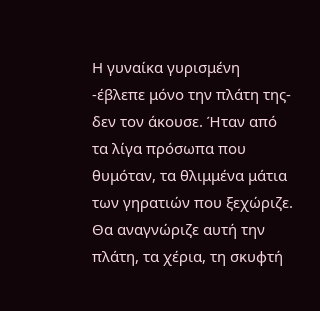Η γυναίκα γυρισμένη -έβλεπε μόνο την πλάτη της- δεν τον άκουσε. Ήταν από τα λίγα πρόσωπα που θυμόταν, τα θλιμμένα μάτια των γηρατιών που ξεχώριζε. Θα αναγνώριζε αυτή την πλάτη, τα χέρια, τη σκυφτή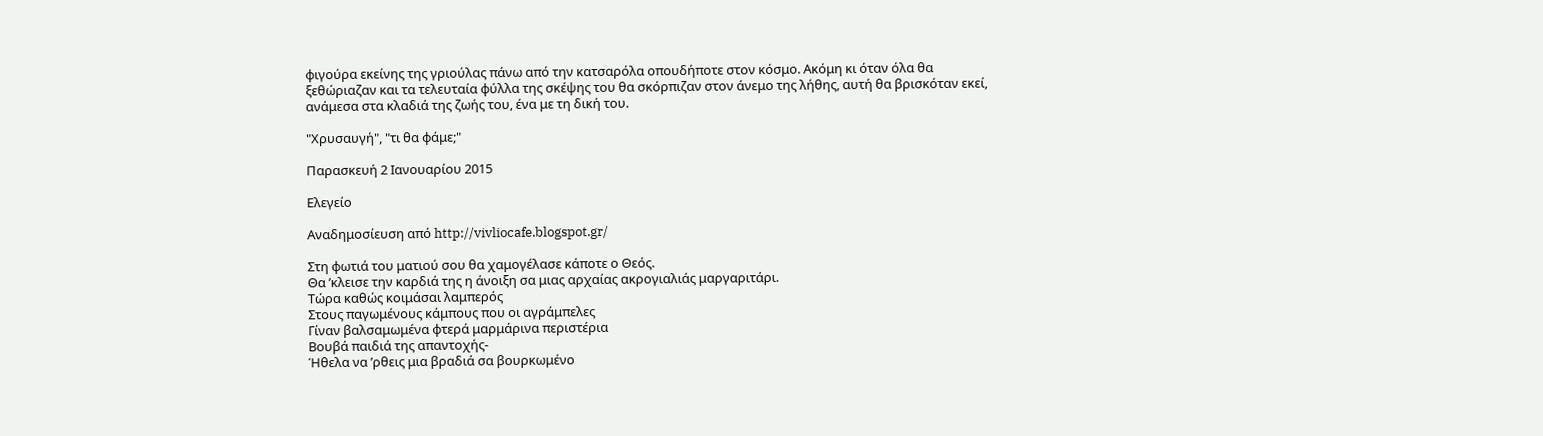φιγούρα εκείνης της γριούλας πάνω από την κατσαρόλα οπουδήποτε στον κόσμο. Ακόμη κι όταν όλα θα ξεθώριαζαν και τα τελευταία φύλλα της σκέψης του θα σκόρπιζαν στον άνεμο της λήθης, αυτή θα βρισκόταν εκεί, ανάμεσα στα κλαδιά της ζωής του, ένα με τη δική του.

"Χρυσαυγή", "τι θα φάμε;"

Παρασκευή 2 Ιανουαρίου 2015

Ελεγείο

Αναδημοσίευση από http://vivliocafe.blogspot.gr/

Στη φωτιά του ματιού σου θα χαμογέλασε κάποτε ο Θεός.
Θα ’κλεισε την καρδιά της η άνοιξη σα μιας αρχαίας ακρογιαλιάς μαργαριτάρι.
Τώρα καθώς κοιμάσαι λαμπερός
Στους παγωμένους κάμπους που οι αγράμπελες
Γίναν βαλσαμωμένα φτερά μαρμάρινα περιστέρια
Βουβά παιδιά της απαντοχής-
Ήθελα να ’ρθεις μια βραδιά σα βουρκωμένο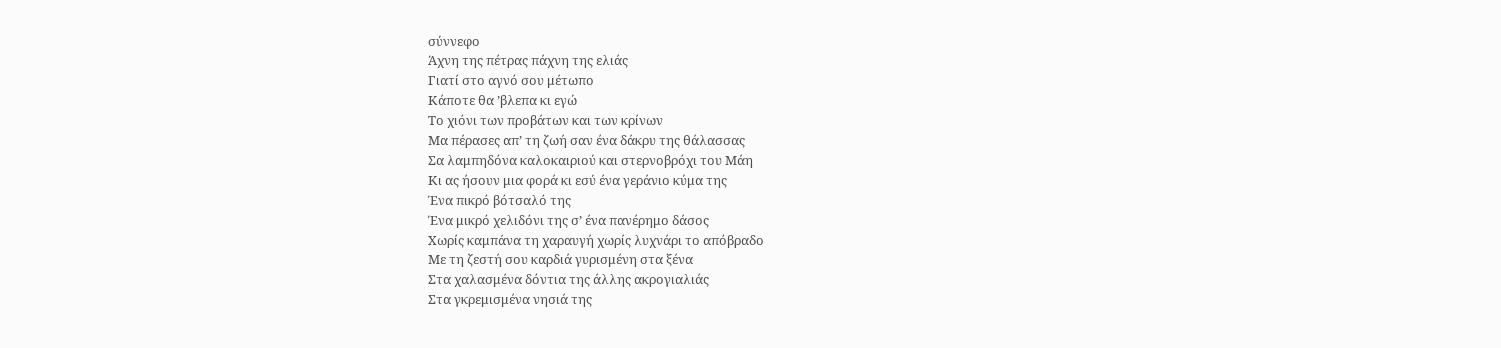σύννεφο
Άχνη της πέτρας πάχνη της ελιάς
Γιατί στο αγνό σου μέτωπο
Κάποτε θα ’βλεπα κι εγώ
Το χιόνι των προβάτων και των κρίνων
Μα πέρασες απ’ τη ζωή σαν ένα δάκρυ της θάλασσας
Σα λαμπηδόνα καλοκαιριού και στερνοβρόχι του Μάη
Κι ας ήσουν μια φορά κι εσύ ένα γεράνιο κύμα της
Ένα πικρό βότσαλό της
Ένα μικρό χελιδόνι της σ’ ένα πανέρημο δάσος
Χωρίς καμπάνα τη χαραυγή χωρίς λυχνάρι το απόβραδο
Με τη ζεστή σου καρδιά γυρισμένη στα ξένα
Στα χαλασμένα δόντια της άλλης ακρογιαλιάς
Στα γκρεμισμένα νησιά της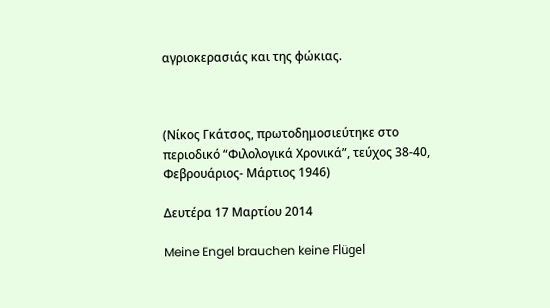αγριοκερασιάς και της φώκιας.



(Νίκος Γκάτσος, πρωτοδημοσιεύτηκε στο περιοδικό “Φιλολογικά Χρονικά”, τεύχος 38-40, Φεβρουάριος- Μάρτιος 1946)

Δευτέρα 17 Μαρτίου 2014

Meine Engel brauchen keine Flügel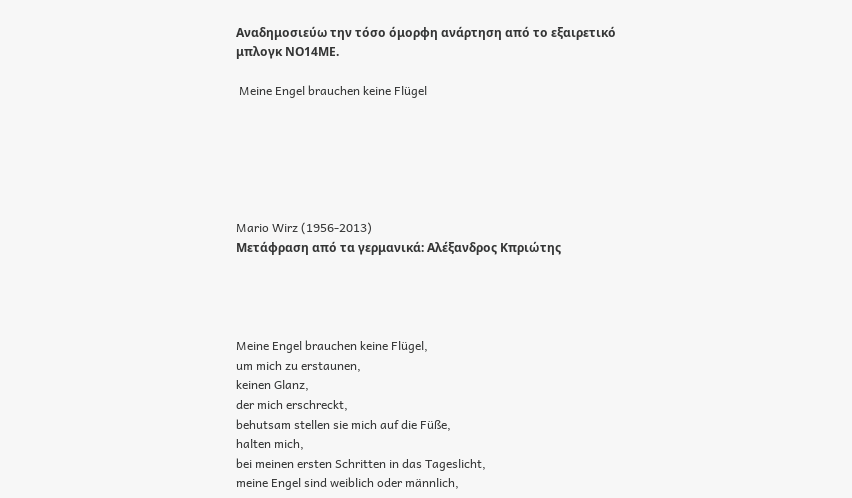Αναδημοσιεύω την τόσο όμορφη ανάρτηση από το εξαιρετικό μπλογκ ΝΟ14ΜΕ.

 Meine Engel brauchen keine Flügel






Mario Wirz (1956-2013)
Μετάφραση από τα γερμανικά: Αλέξανδρος Κπριώτης




Meine Engel brauchen keine Flügel,
um mich zu erstaunen,
keinen Glanz,
der mich erschreckt,
behutsam stellen sie mich auf die Füße,
halten mich,
bei meinen ersten Schritten in das Tageslicht,
meine Engel sind weiblich oder männlich,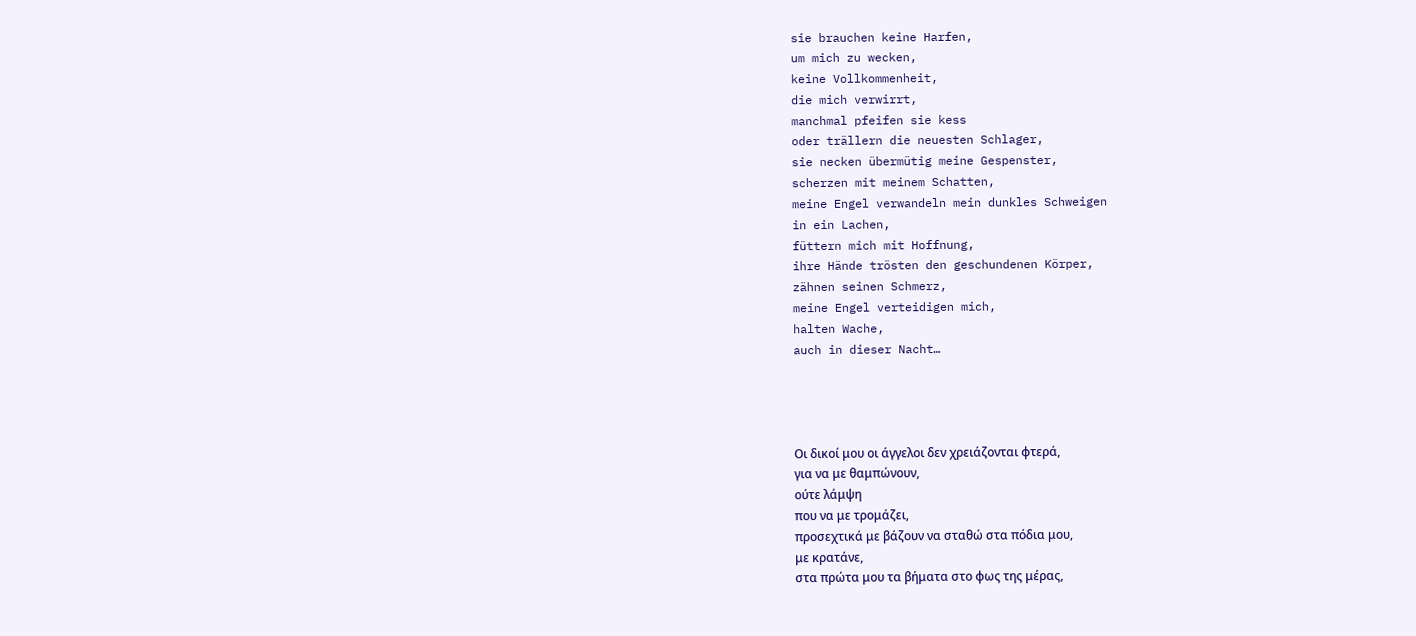sie brauchen keine Harfen,
um mich zu wecken,
keine Vollkommenheit,
die mich verwirrt,
manchmal pfeifen sie kess
oder trällern die neuesten Schlager,
sie necken übermütig meine Gespenster,
scherzen mit meinem Schatten,
meine Engel verwandeln mein dunkles Schweigen
in ein Lachen,
füttern mich mit Hoffnung,
ihre Hände trösten den geschundenen Körper,
zähnen seinen Schmerz,
meine Engel verteidigen mich,
halten Wache,
auch in dieser Nacht…




Οι δικοί μου οι άγγελοι δεν χρειάζονται φτερά,
για να με θαμπώνουν,
ούτε λάμψη
που να με τρομάζει,
προσεχτικά με βάζουν να σταθώ στα πόδια μου,
με κρατάνε,
στα πρώτα μου τα βήματα στο φως της μέρας,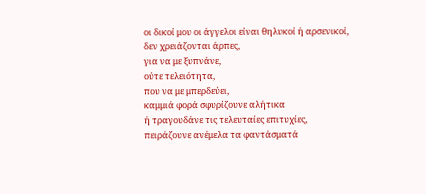οι δικοί μου οι άγγελοι είναι θηλυκοί ή αρσενικοί,
δεν χρειάζονται άρπες,
για να με ξυπνάνε,
ούτε τελειότητα,
που να με μπερδεύει,
καμμιά φορά σφυρίζουνε αλήτικα
ή τραγουδάνε τις τελευταίες επιτυχίες,
πειράζουνε ανέμελα τα φαντάσματά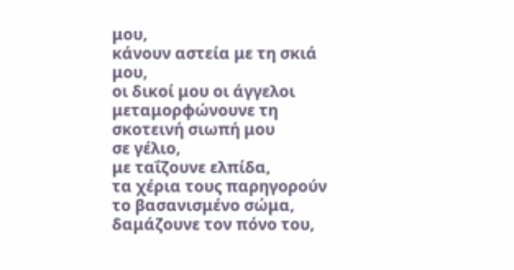μου,
κάνουν αστεία με τη σκιά μου,
οι δικοί μου οι άγγελοι μεταμορφώνουνε τη σκοτεινή σιωπή μου
σε γέλιο,
με ταΐζουνε ελπίδα,
τα χέρια τους παρηγορούν το βασανισμένο σώμα,
δαμάζουνε τον πόνο του,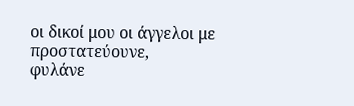οι δικοί μου οι άγγελοι με προστατεύουνε,
φυλάνε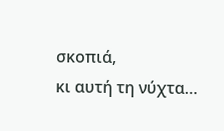σκοπιά,
κι αυτή τη νύχτα…